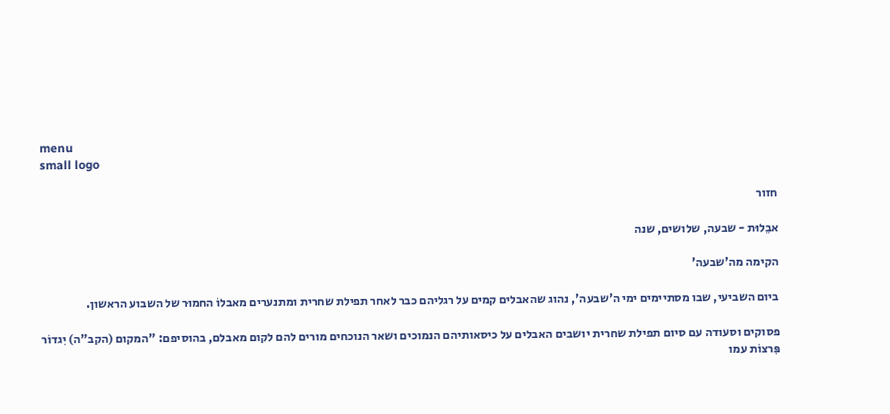menu
small logo

חזור

אבֵלוּת - שבעה, שלושים, שנה

הקימה מה'שבעה'

ביום השביעי, שבו מסתיימים ימי ה'שבעה', נהוג שהאבלים קמים על רגליהם כבר לאחר תפילת שחרית ומתנערים מאבלוֹ החמוּר של השבוע הראשון.

פסוקים וסעודה עם סיום תפילת שחרית יושבים האבלים על כיסאותיהם הנמוכים ושאר הנוכחים מורים להם לקום מאבלם, בהוסיפם: "המקום (הקב"ה) יִגדוֹר פִּרצוֹת עמו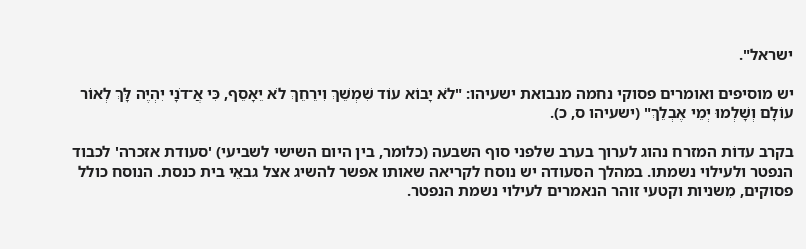ישראל".

יש מוסיפים ואומרים פסוקי נחמה מנבואת ישעיהו: "לֹא יָבוֹא עוֹד שִׁמְשֵׁךְ וִירֵחֵךְ לֹא יֵאָסֵף, כִּי אֲ־דֹנָי יִהְיֶה לָּךְ לְאוֹר עוֹלָם וְשָׁלְמוּ יְמֵי אֶבְלֵךְ" (ישעיהו ס, כ).

בקרב עדוֹת המזרח נהוג לערוך בערב שלפני סוף השבעה (כלומר, בין היום השישי לשביעי) 'סעודת אזכרה' לכבוד הנפטר ולעילוי נשמתו. במהלך הסעודה יש נוסח לקריאה שאותו אפשר להשיג אצל גבאֵי בית כנסת. הנוסח כולל פסוקים, מִשניות וקטעי זוהר הנאמרים לעילוי נשמת הנפטר.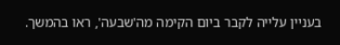בעניין עלייה לקבר ביום הקימה מה'שבעה', ראו בהמשך.